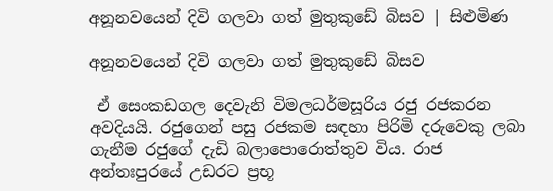අනූනවයෙන් දිවි ගලවා ගත් මුතුකුඩේ බිසව | සිළුමිණ

අනූනවයෙන් දිවි ගලවා ගත් මුතුකුඩේ බිසව

 ඒ සෙංකඩගල දෙවැනි විමලධර්මසූරිය රජු රජකරන අවදියයි. රජුගෙන් පසු රජකම සඳහා පිරිමි දරුවෙකු ලබා ගැනීම රජුගේ දැඩි බලාපොරොත්තුව විය. රාජ අන්තඃපුරයේ උඩරට ප්‍රභූ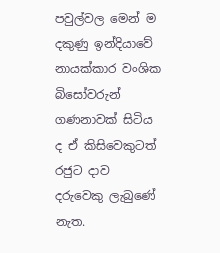පවුල්වල මෙන් ම දකුණු ඉන්දියාවේ නායක්කාර වංශික බිසෝවරුන් ගණනාවක් සිටිය ද ඒ කිසිවෙකුටත් රජුට දාව දරුවෙකු ලැබුණේ නැත.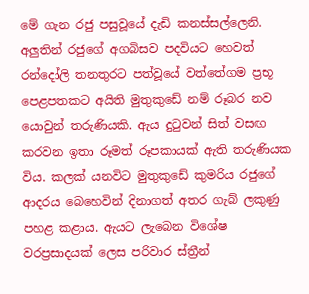මේ ගැන රජු පසුවූයේ දැඩි කනස්සල්ලෙනි. අලුතින් රජුගේ අගබිසව පදවියට හෙවත් රන්දෝලි තනතුරට පත්වූයේ වත්තේගම ප්‍රභූ පෙළපතකට අයිති මුතුකුඩේ නම් රූබර නව යොවුන් තරුණියකි. ඇය දුටුවන් සිත් වසඟ කරවන ඉතා රූමත් රූපකායක් ඇති තරුණියක විය. කලක් යනවිට මුතුකුඩේ කුමරිය රජුගේ ආදරය බෙහෙවින් දිනාගත් අතර ගැබ් ලකුණු පහළ කළාය. ඇයට ලැබෙන විශේෂ වරප්‍රසාදයක් ලෙස පරිවාර ස්ත්‍රීන්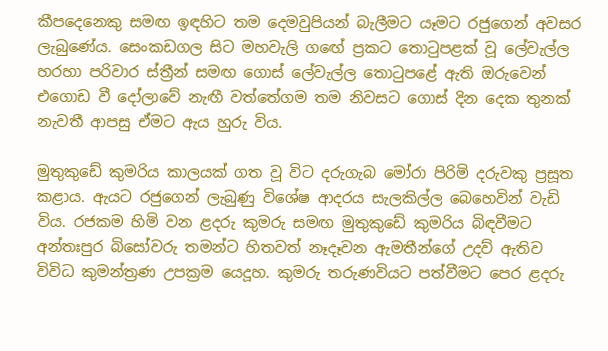කීපදෙනෙකු සමඟ ඉඳහිට තම දෙමවුපියන් බැලීමට යෑමට රජුගෙන් අවසර ලැබුණේය. සෙංකඩගල සිට මහවැලි ග‍ඟේ ප්‍රකට තොටුපළක් වූ ලේවැල්ල හරහා පරිවාර ස්ත්‍රීන් සමඟ ගොස් ලේවැල්ල ‍තොටුපළේ ඇති ඔරුවෙන් එගොඩ වී දෝලාවේ නැඟී වත්තේගම තම නිවසට ගොස් දින දෙක තුනක් නැවතී ආපසු ඒමට ඇය හුරු විය.

මුතුකුඩේ කුමරිය කාලයක් ගත වූ විට දරුගැබ ‍මෝරා පිරිමි දරුවකු ප්‍රසූත කළාය. ඇයට රජුගෙන් ලැබුණු විශේෂ ආදරය සැලකිල්ල බෙහෙවින් වැඩි විය. රජකම හිමි වන ළදරු කුමරු සමඟ මුතුකුඩේ කුමරිය බිඳවීමට අන්තඃපුර බිසෝවරු තමන්ට හිතවත් නෑදෑවන ඇමතීන්ගේ උදව් ඇතිව විවිධ කුමන්ත්‍රණ උපක්‍රම යෙදූහ. කුමරු තරුණවියට පත්වීමට පෙර ළදරු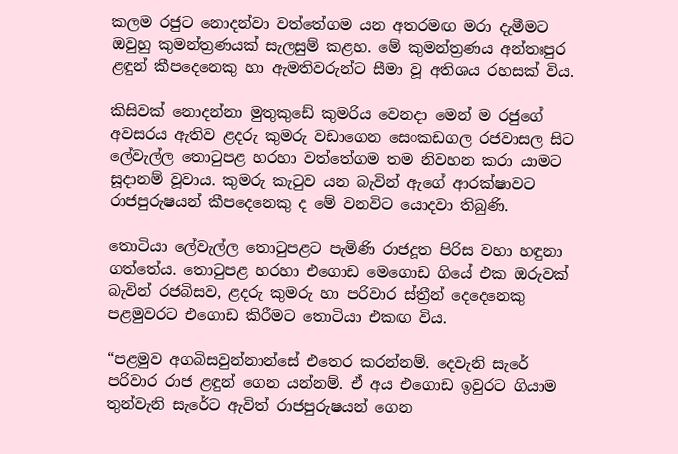කලම රජුට නොදන්වා වත්තේගම යන අතරමඟ මරා දැමීමට ඔවුහු කුමන්ත්‍රණයක් සැලසුම් කළහ. මේ කුමන්ත්‍රණය අන්තඃපුර ළඳුන් කීපදෙනෙකු හා ඇමතිවරුන්ට සීමා වූ අතිශය රහසක් විය.

කිසිවක් නොදන්නා මුතුකුඩේ කුමරිය වෙනදා මෙන් ම රජුගේ අවසරය ඇතිව ළදරු කුමරු වඩාගෙන සෙංකඩගල රජවාසල සිට ලේවැල්ල තොටුපළ හරහා වත්තේගම තම නිවහන කරා යාමට සූදානම් වූවාය. කුමරු කැටුව යන බැවින් ඇගේ ආරක්ෂාවට රාජපුරුෂයන් කීපදෙනෙකු ද මේ වනවිට යොදවා තිබුණි.

තොටියා ලේවැල්ල තොටුපළට පැමිණි රාජදූත පිරිස වහා හඳුනා ගත්තේය. තොටුපළ හරහා එගොඩ මෙගොඩ ගියේ එක ඔරුවක් බැවින් රජබිසව, ළදරු කුමරු හා පරිවාර ස්ත්‍රීන් දෙදෙනෙකු පළමුවරට එගොඩ කිරීමට තොටියා එකඟ විය.

“පළමුව අගබිසවුන්නාන්සේ එතෙර කරන්නම්. දෙවැනි සැරේ පරිවාර රාජ ළඳුන් ගෙන යන්නම්. ඒ අය එගොඩ ඉවුරට ගියාම තුන්වැනි සැරේට ඇවිත් රාජපුරුෂයන් ගෙන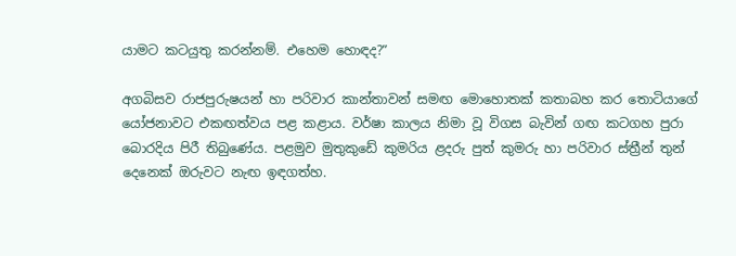යාමට කටයුතු කරන්නම්. එහෙම ‍හොඳද?”

අගබිසව රාජපුරුෂයන් හා පරිවාර කාන්තාවන් සමඟ මොහොතක් කතාබහ කර තොටියාගේ යෝජනාවට එකඟත්වය පළ කළාය. වර්ෂා කාලය නිමා වූ විගස බැවින් ගඟ කටගහ පුරා බොරදිය පිරී තිබුණේය. පළමුව මුතුකුඩේ කුමරිය ළදරු පුත් කුමරු හා පරිවාර ස්ත්‍රීන් තුන් දෙනෙක් ඔරුවට නැඟ ඉඳගත්හ.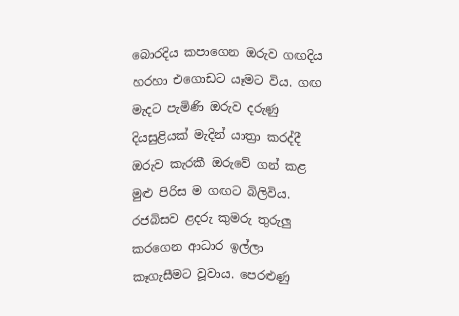බොරදිය කපාගෙන ඔරුව ගඟදිය හරහා එගොඩට යෑමට විය. ගඟ මැදට පැමිණි ඔරුව දරුණු දියසුළියක් මැදින් යාත්‍රා කරද්දී ඔරුව කැරකී ඔරුවේ ගන් කළ මුළු පිරිස ම ගඟට බිලිවිය. රජබිසව ළදරු කුමරු තුරුලු කරගෙන ආධාර ඉල්ලා කෑගැසීමට වූවාය. පෙරළුණු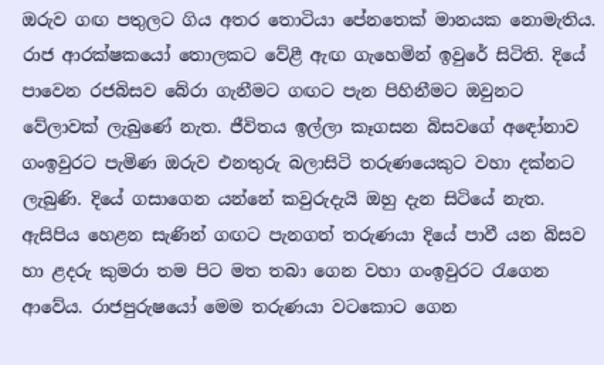ඔරුව ගඟ පතුලට ගිය අතර තොටියා පේනතෙක් මානයක නොමැතිය. රාජ ආරක්ෂකයෝ තොලකට වේළී ඇඟ ගැහෙමින් ඉවුරේ සිටිති. දියේ පාවෙන රජබිසව බේරා ගැනීමට ගඟට පැන පිහිනීමට ඔවුනට වේලාවක් ලැබුණේ නැත. ජීවිතය ඉල්ලා කෑගසන බිසවගේ අ‍ඳෝනාව ගංඉවුරට පැමිණ ඔරුව එනතුරු බලාසිටි තරුණයෙකුට වහා දක්නට ලැබුණි. දියේ ගසාගෙන යන්නේ කවුරුදැයි ඔහු දැන සිටියේ නැත. ඇසිපිය හෙළන සැණින් ගඟට පැනගත් තරුණයා දියේ පාවී යන බිසව හා ළදරු කුමරා තම පිට මත තබා ගෙන වහා ගංඉවුරට රැගෙන ආවේය. රාජපුරුෂයෝ මෙම තරුණයා වටකොට ගෙන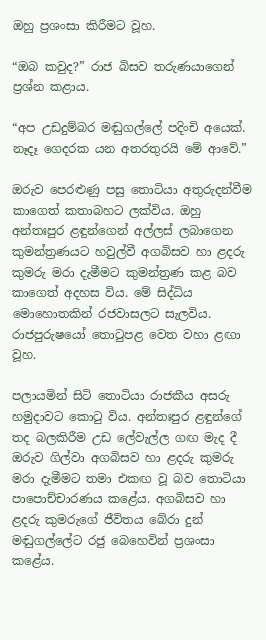ඔහු ප්‍රශංසා කිරීමට වූහ.

“ඔබ කවුද?” රාජ බිසව තරුණයාගෙන් ප්‍රශ්න කළාය.

“අප උඩදුම්බර මඬුගල්ලේ පදිංචි අයෙක්. නෑදෑ ගෙදරක යන අතරතුරයි මේ ආවේ.”

ඔරුව පෙරළුණු පසු තොටියා අතුරුදන්වීම කාගෙත් කතාබහට ලක්විය. ඔහු අන්තඃපුර ළඳුන්ගෙන් අල්ලස් ලබාගෙන කුමන්ත්‍රණයට හවුල්වී අගබිසව හා ළදරු කුමරු මරා දැමීමට කුමන්ත්‍රණ කළ බව කාගෙත් අදහස විය. මේ සිද්ධිය මොහොතකින් රජවාසලට සැලවිය. රාජපුරුෂයෝ තොටුපළ වෙත වහා ළඟා වූහ.

පලායමින් සිටි තොටියා රාජකීය අසරු හමුදාවට කොටු විය. අන්තඃපුර ළඳුන්ගේ තද බලකිරීම උඩ ලේවැල්ල ගඟ මැද දී ඔරුව ගිල්වා අගබිසව හා ළදරු කුමරු මරා දැමීමට තමා එකඟ වූ බව තොටියා පාපොච්චාරණය කළේය. අගබිසව හා ළදරු කුමරුගේ ජීවිතය බේරා දුන් මඬුගල්ලේට රජු බෙහෙවින් ප්‍රශංසා කළේය.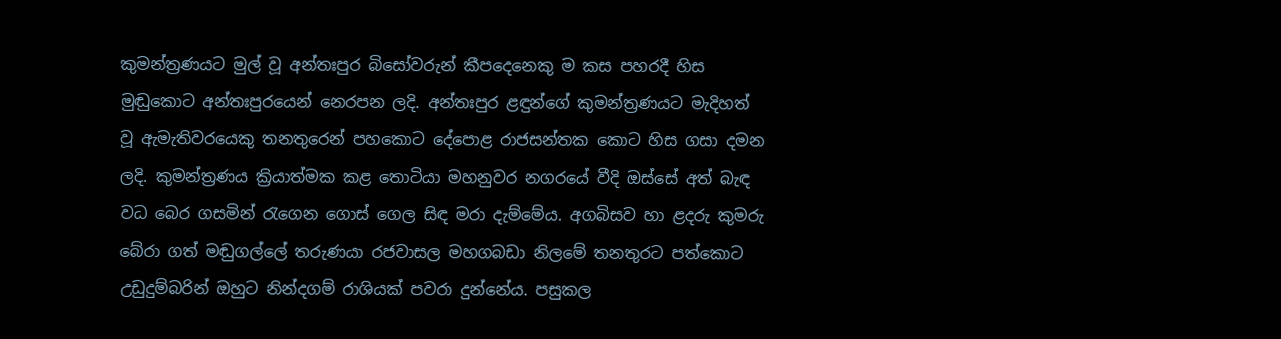කුමන්ත්‍රණයට මුල් වූ අන්තඃපුර බිසෝවරුන් කීපදෙනෙකු ම කස පහරදී හිස මුඬුකොට අන්තඃපුරයෙන් නෙරපන ලදි. අන්තඃපුර ළඳුන්ගේ කුමන්ත්‍රණයට මැදිහත් වූ ඇමැතිවරයෙකු තනතුරෙන් පහකොට දේපොළ රාජසන්තක කොට හිස ගසා දමන ලදි. කුමන්ත්‍රණය ක්‍රියාත්මක කළ තොටියා මහනුවර නගරයේ වීදි ඔස්සේ අත් බැඳ වධ බෙර ගසමින් රැගෙන ගොස් ගෙල සිඳ මරා දැම්මේය. අගබිසව හා ළදරු කුමරු බේරා ගත් මඬුගල්ලේ තරුණයා රජවාසල මහගබඩා නිලමේ තනතුරට පත්කොට උඩුදුම්බරින් ඔහුට නින්දගම් රාශියක් පවරා දුන්නේය. පසුකල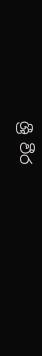ශ්‍රී වීර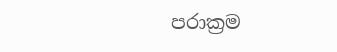පරාක්‍රම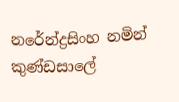නරේන්ද්‍රසිංහ නමින් කුණ්ඩසාලේ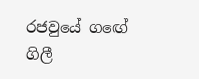රජවුයේ ‍ග‍ඟේ ගිලී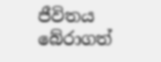ජීවිතය බේරාගත්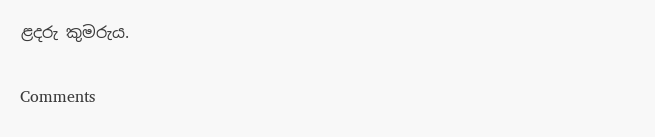ළදරු කුමරුය.

Comments